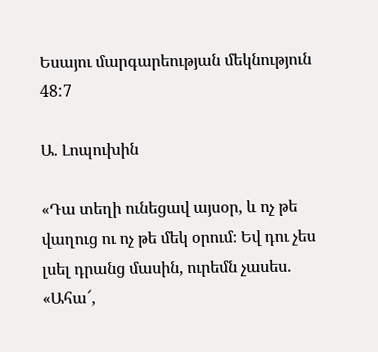Եսայու մարգարեության մեկնություն 48:7

Ա. Լոպուխին

«Դա տեղի ունեցավ այսօր, և ոչ թե վաղուց ու ոչ թե մեկ օրում։ Եվ դու չես լսել դրանց մասին, ուրեմն չասես. «Ահա՜,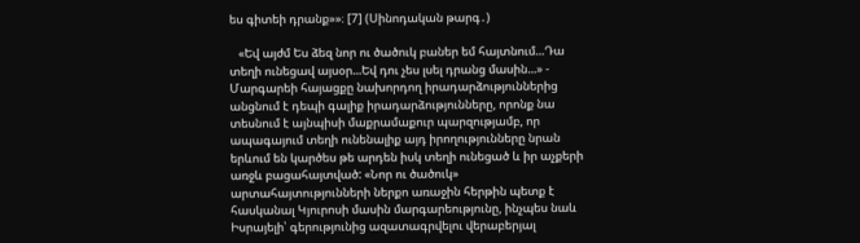ես գիտեի դրանք»»։ [7] (Սինոդական թարգ․)

   «Եվ այժմ Ես ձեզ նոր ու ծածուկ բաներ եմ հայտնում...Դա տեղի ունեցավ այսօր...Եվ դու չես լսել դրանց մասին...» - Մարգարեի հայացքը նախորդող իրադարձություններից անցնում է դեպի գալիք իրադարձությունները, որոնք նա տեսնում է այնպիսի մաքրամաքուր պարզությամբ, որ ապագայում տեղի ունենալիք այդ իրողությունները նրան երևում են կարծես թե արդեն իսկ տեղի ունեցած և իր աչքերի առջև բացահայտված: «Նոր ու ծածուկ» արտահայտությունների ներքո առաջին հերթին պետք է հասկանալ Կյուրոսի մասին մարգարեությունը, ինչպես նաև Իսրայելի՝ գերությունից ազատագրվելու վերաբերյալ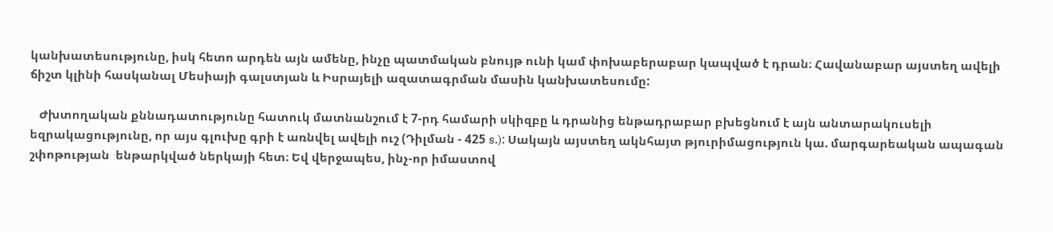կանխատեսությունը, իսկ հետո արդեն այն ամենը, ինչը պատմական բնույթ ունի կամ փոխաբերաբար կապված է դրան։ Հավանաբար այստեղ ավելի ճիշտ կլինի հասկանալ Մեսիայի գալստյան և Իսրայելի ազատագրման մասին կանխատեսումը:

   Ժխտողական քննադատությունը հատուկ մատնանշում է 7-րդ համարի սկիզբը և դրանից ենթադրաբար բխեցնում է այն անտարակուսելի եզրակացությունը, որ այս գլուխը գրի է առնվել ավելի ուշ (Դիլման - 425 s.): Սակայն այստեղ ակնհայտ թյուրիմացություն կա. մարգարեական ապագան շփոթության  ենթարկված ներկայի հետ։ Եվ վերջապես, ինչ-որ իմաստով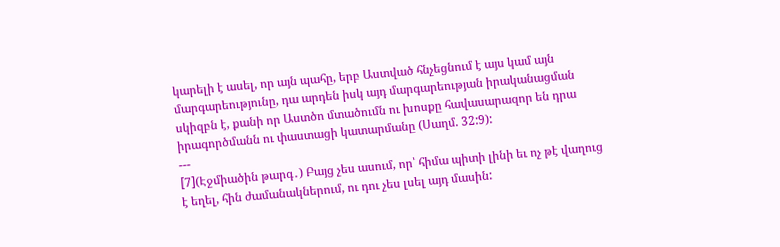կարելի է ասել, որ այն պահը, երբ Աստված հնչեցնում է այս կամ այն մարգարեությունը, դա արդեն իսկ այդ մարգարեության իրականացման սկիզբն է, քանի որ Աստծո մտածումն ու խոսքը հավասարազոր են դրա իրագործմանն ու փաստացի կատարմանը (Սաղմ. 32:9):
---
[7](Էջմիածին թարգ․) Բայց չես ասում, որ՝ հիմա պիտի լինի եւ ոչ թէ վաղուց է եղել, հին ժամանակներում, ու դու չես լսել այդ մասին: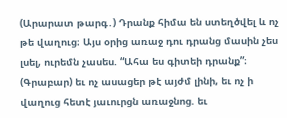(Արարատ թարգ․) Դրանք հիմա են ստեղծվել և ոչ թե վաղուց։ Այս օրից առաջ դու դրանց մասին չես լսել, ուրեմն չասես. “Ահա ես գիտեի դրանք”։
(Գրաբար) եւ ոչ ասացեր թէ այժմ լինի, եւ ոչ ի վաղուց հետէ յաւուրցն առաջնոց. եւ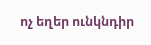ոչ եղեր ունկնդիր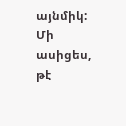այնմիկ: Մի ասիցես, թէ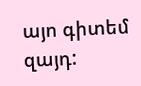այո գիտեմ զայդ: